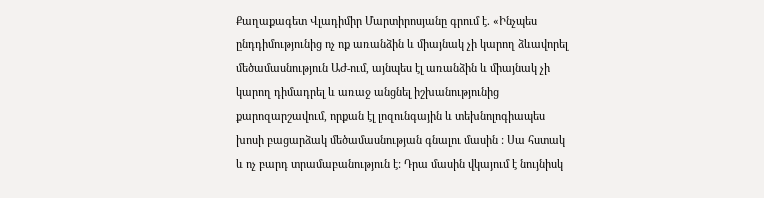Քաղաքագետ Վլադիմիր Մարտիրոսյանը գրում է․ «Ինչպես ընդդիմությունից ոչ ոք առանձին և միայնակ չի կարող ձևավորել մեծամասնություն ԱԺ-ում, այնպես էլ առանձին և միայնակ չի կարող դիմադրել և առաջ անցնել իշխանությունից քարոզարշավում, որքան էլ լոզունգային և տեխնոլոգիապես խոսի բացարձակ մեծամասնության գնալու մասին : Սա հստակ և ոչ բարդ տրամաբանություն է: Դրա մասին վկայում է նույնիսկ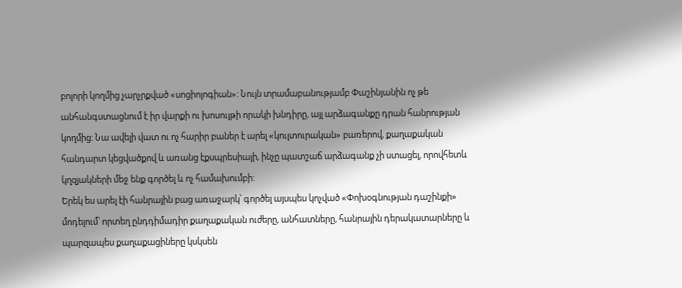բոլորի կողմից չարչրքված «սոցիոլոգիան»: Նույն տրամաբանությամբ Փաշինյանին ոչ թե անհանգստացնում է իր վարքի ու խոսույթի որակի խնդիրը, այլ արձագանքը դրան հանրության կողմից: Նա ավելի վատ ու ոչ հարիր բաներ է արել «կուլտուրական» բառերով, քաղաքական հանդարտ կեցվածքով և առանց էքսպրեսիայի, ինչը պատշաճ արձագանք չի ստացել, որովհետև կղզյակների մեջ ենք գործել և ոչ համախումբի:
Երեկ ես արել էի հանրային բաց առաջարկ՝ գործել այսպես կոչված «Փոխօգնության դաշինքի» մոդելում՝ որտեղ ընդդիմադիր քաղաքական ուժերը, անհատները, հանրային դերակատարները և պարզապես քաղաքացիները կսկսեն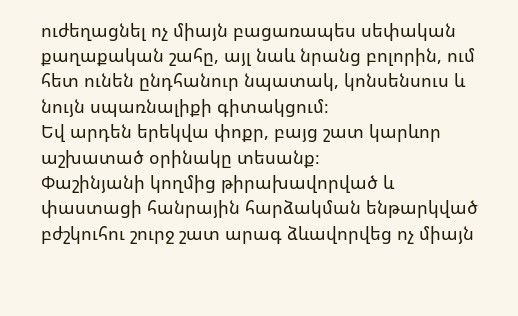ուժեղացնել ոչ միայն բացառապես սեփական քաղաքական շահը, այլ նաև նրանց բոլորին, ում հետ ունեն ընդհանուր նպատակ, կոնսենսուս և նույն սպառնալիքի գիտակցում։
Եվ արդեն երեկվա փոքր, բայց շատ կարևոր աշխատած օրինակը տեսանք։
Փաշինյանի կողմից թիրախավորված և փաստացի հանրային հարձակման ենթարկված բժշկուհու շուրջ շատ արագ ձևավորվեց ոչ միայն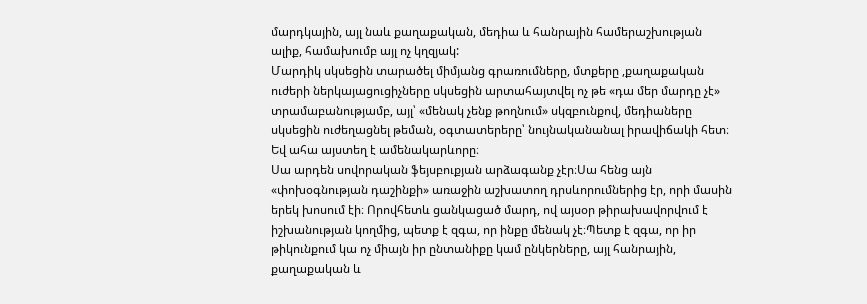մարդկային, այլ նաև քաղաքական, մեդիա և հանրային համերաշխության ալիք, համախումբ այլ ոչ կղզյակ:
Մարդիկ սկսեցին տարածել միմյանց գրառումները, մտքերը ,քաղաքական ուժերի ներկայացուցիչները սկսեցին արտահայտվել ոչ թե «դա մեր մարդը չէ» տրամաբանությամբ, այլ՝ «մենակ չենք թողնում» սկզբունքով, մեդիաները սկսեցին ուժեղացնել թեման, օգտատերերը՝ նույնականանալ իրավիճակի հետ։
Եվ ահա այստեղ է ամենակարևորը։
Սա արդեն սովորական ֆեյսբուքյան արձագանք չէր։Սա հենց այն «փոխօգնության դաշինքի» առաջին աշխատող դրսևորումներից էր, որի մասին երեկ խոսում էի։ Որովհետև ցանկացած մարդ, ով այսօր թիրախավորվում է իշխանության կողմից, պետք է զգա, որ ինքը մենակ չէ։Պետք է զգա, որ իր թիկունքում կա ոչ միայն իր ընտանիքը կամ ընկերները, այլ հանրային, քաղաքական և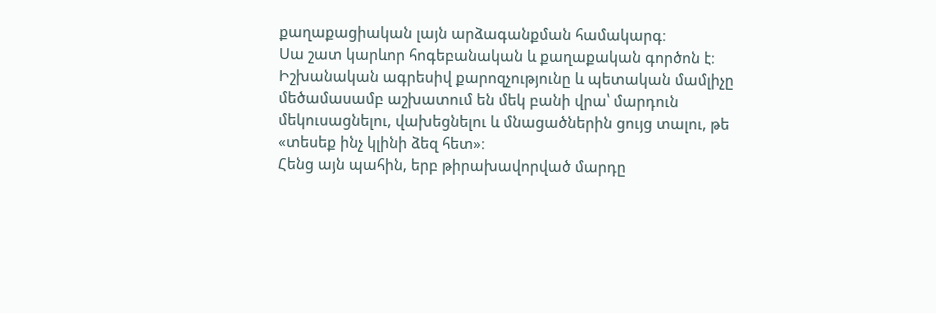քաղաքացիական լայն արձագանքման համակարգ։
Սա շատ կարևոր հոգեբանական և քաղաքական գործոն է։ Իշխանական ագրեսիվ քարոզչությունը և պետական մամլիչը մեծամասամբ աշխատում են մեկ բանի վրա՝ մարդուն մեկուսացնելու, վախեցնելու և մնացածներին ցույց տալու, թե «տեսեք ինչ կլինի ձեզ հետ»։
Հենց այն պահին, երբ թիրախավորված մարդը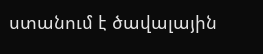ստանում է ծավալային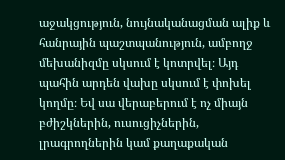աջակցություն, նույնականացման ալիք և հանրային պաշտպանություն, ամբողջ մեխանիզմը սկսում է կոտրվել։ Այդ պահին արդեն վախը սկսում է փոխել կողմը։ Եվ սա վերաբերում է ոչ միայն բժիշկներին, ուսուցիչներին, լրագրողներին կամ քաղաքական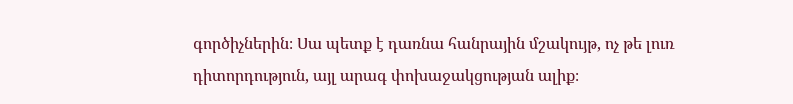գործիչներին։ Սա պետք է դառնա հանրային մշակույթ, ոչ թե լուռ դիտորդություն, այլ արագ փոխաջակցության ալիք։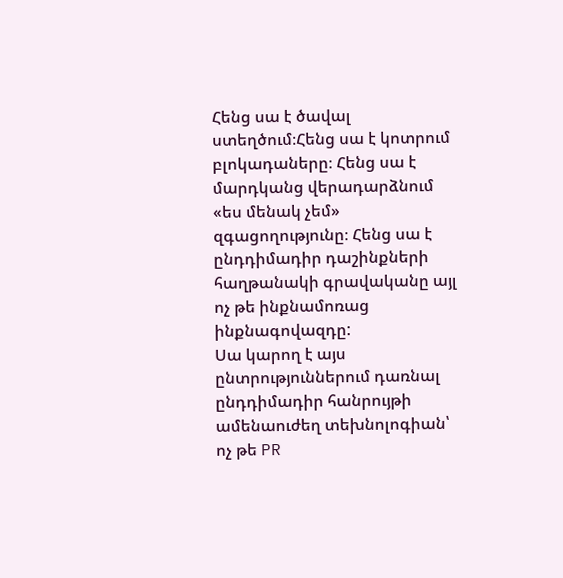Հենց սա է ծավալ ստեղծում։Հենց սա է կոտրում բլոկադաները։ Հենց սա է մարդկանց վերադարձնում «ես մենակ չեմ» զգացողությունը։ Հենց սա է ընդդիմադիր դաշինքների հաղթանակի գրավականը այլ ոչ թե ինքնամոռաց ինքնագովազդը:
Սա կարող է այս ընտրություններում դառնալ ընդդիմադիր հանրույթի ամենաուժեղ տեխնոլոգիան՝ ոչ թե PR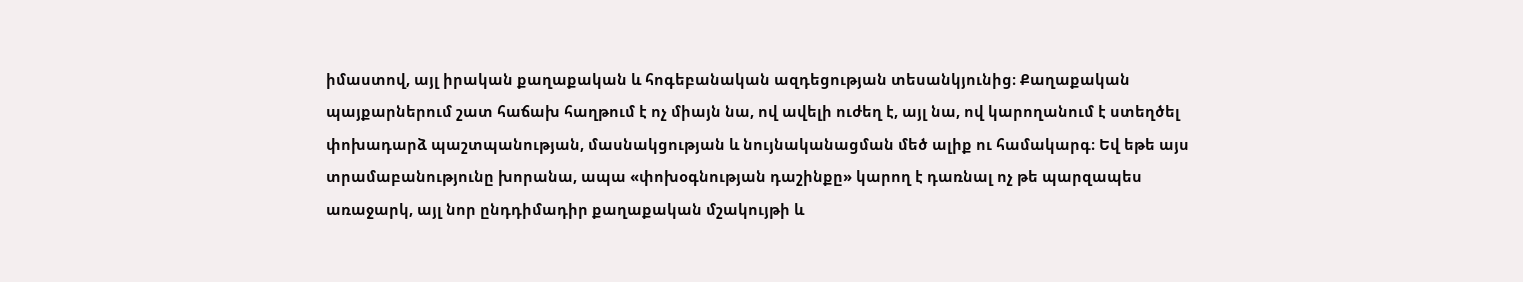իմաստով, այլ իրական քաղաքական և հոգեբանական ազդեցության տեսանկյունից։ Քաղաքական պայքարներում շատ հաճախ հաղթում է ոչ միայն նա, ով ավելի ուժեղ է, այլ նա, ով կարողանում է ստեղծել փոխադարձ պաշտպանության, մասնակցության և նույնականացման մեծ ալիք ու համակարգ։ Եվ եթե այս տրամաբանությունը խորանա, ապա «փոխօգնության դաշինքը» կարող է դառնալ ոչ թե պարզապես առաջարկ, այլ նոր ընդդիմադիր քաղաքական մշակույթի և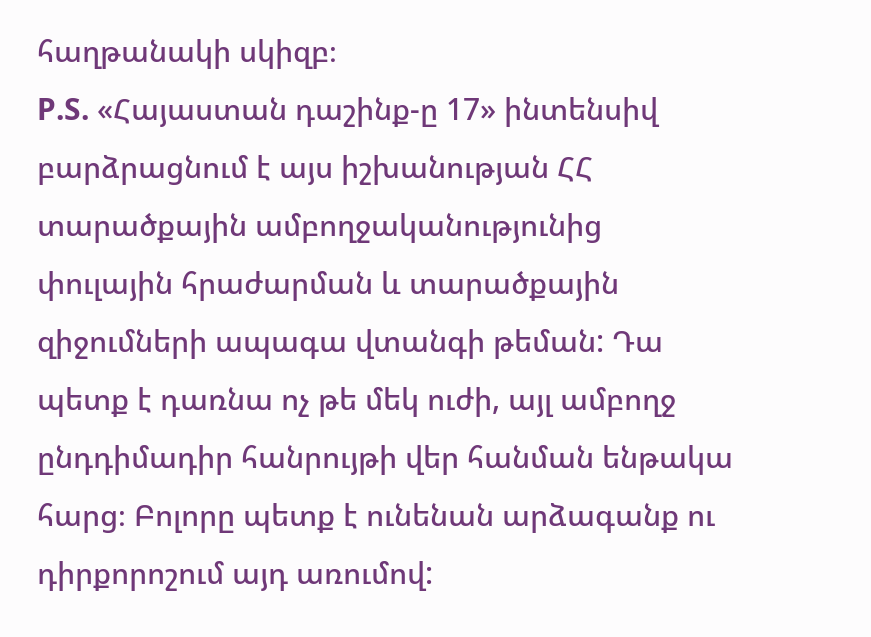հաղթանակի սկիզբ։
P.S. «Հայաստան դաշինք-ը 17» ինտենսիվ բարձրացնում է այս իշխանության ՀՀ տարածքային ամբողջականությունից փուլային հրաժարման և տարածքային զիջումների ապագա վտանգի թեման: Դա պետք է դառնա ոչ թե մեկ ուժի, այլ ամբողջ ընդդիմադիր հանրույթի վեր հանման ենթակա հարց։ Բոլորը պետք է ունենան արձագանք ու դիրքորոշում այդ առումով: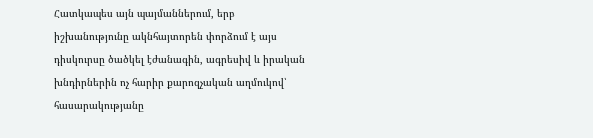Հատկապես այն պայմաններում, երբ իշխանությունը ակնհայտորեն փորձում է այս դիսկուրսը ծածկել էժանագին, ագրեսիվ և իրական խնդիրներին ոչ հարիր քարոզչական աղմուկով՝ հասարակությանը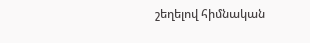շեղելով հիմնական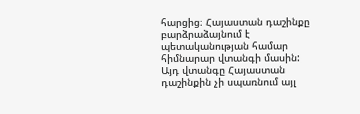հարցից։ Հայաստան դաշինքը բարձրաձայնում է պետականության համար հիմնարար վտանգի մասին: Այդ վտանգը Հայաստան դաշինքին չի սպառնում այլ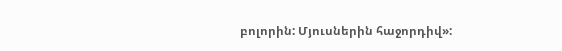բոլորին: Մյուսներին հաջորդիվ»: